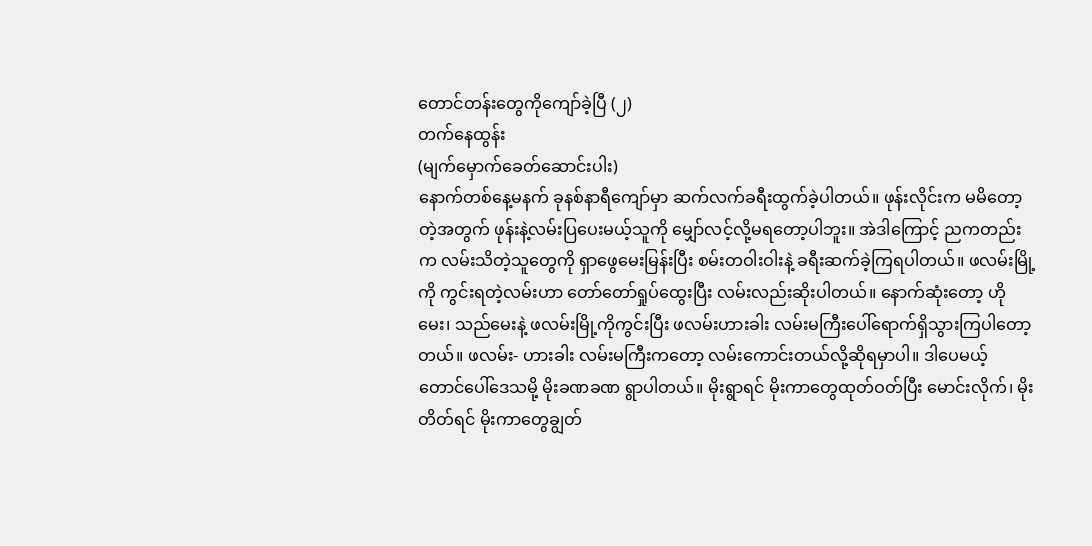တောင်တန်းတွေကိုကျော်ခဲ့ပြီ (၂)
တက်နေထွန်း
(မျက်မှောက်ခေတ်ဆောင်းပါး)
နောက်တစ်နေ့မနက် ခုနစ်နာရီကျော်မှာ ဆက်လက်ခရီးထွက်ခဲ့ပါတယ်။ ဖုန်းလိုင်းက မမိတော့တဲ့အတွက် ဖုန်းနဲ့လမ်းပြပေးမယ့်သူကို မျှော်လင့်လို့မရတော့ပါဘူး။ အဲဒါကြောင့် ညကတည်းက လမ်းသိတဲ့သူတွေကို ရှာဖွေမေးမြန်းပြီး စမ်းတဝါးဝါးနဲ့ ခရီးဆက်ခဲ့ကြရပါတယ်။ ဖလမ်းမြို့ကို ကွင်းရတဲ့လမ်းဟာ တော်တော်ရှုပ်ထွေးပြီး လမ်းလည်းဆိုးပါတယ်။ နောက်ဆုံးတော့ ဟိုမေး၊ သည်မေးနဲ့ ဖလမ်းမြို့ကိုကွင်းပြီး ဖလမ်းဟားခါး လမ်းမကြီးပေါ်ရောက်ရှိသွားကြပါတော့တယ်။ ဖလမ်း- ဟားခါး လမ်းမကြီးကတော့ လမ်းကောင်းတယ်လို့ဆိုရမှာပါ။ ဒါပေမယ့် တောင်ပေါ်ဒေသမို့ မိုးခဏခဏ ရွာပါတယ်။ မိုးရွာရင် မိုးကာတွေထုတ်ဝတ်ပြီး မောင်းလိုက်၊ မိုးတိတ်ရင် မိုးကာတွေချွတ်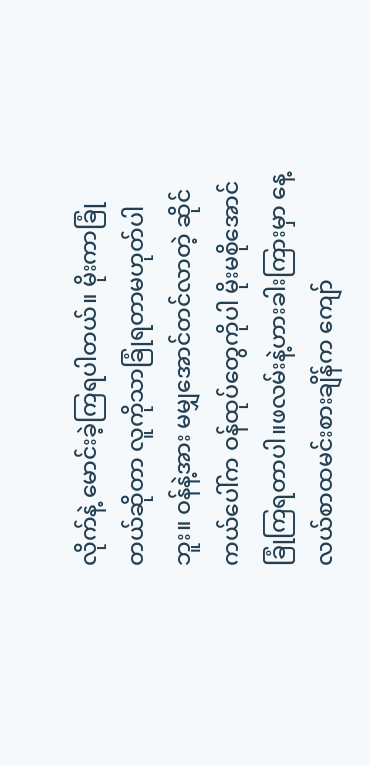လိုက်နဲ့ မောင်းခဲ့ကြရပါတယ်။ မိုးကာခြုံတယ်ဆိုတာ လူကိုသာခြုံရတာမဟုတ်ပါဘူး။ ဝန်နဲ့အား မမျှအောင်တင်လာတဲ့ ဆိုင်ကယ်ပေါ်က ဝန်ထုပ်တွေကိုပါ မိုးမစိုအောင်ခြုံကြရတာပါ။ဖလမ်းနဲ့ဟားခါးကြားမှာ နေ့လယ်စာထမင်းစားချိန်က ကျော်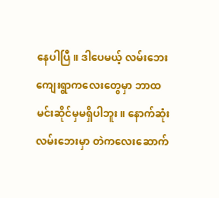နေပါပြီ။ ဒါပေမယ့် လမ်းဘေးကျေးရွာကလေးတွေမှာ ဘာထမင်းဆိုင်မှမရှိပါဘူး။ နောက်ဆုံးလမ်းဘေးမှာ တဲကလေးဆောက်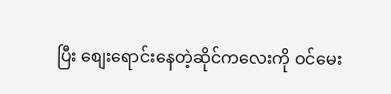ပြီး စျေးရောင်းနေတဲ့ဆိုင်ကလေးကို ဝင်မေး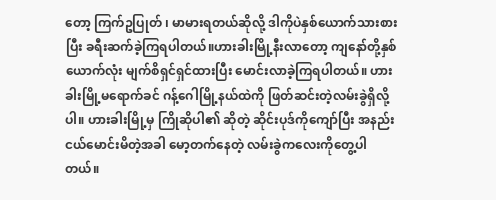တော့ ကြက်ဥပြုတ် ၊ မာမားရတယ်ဆိုလို့ ဒါကိုပဲနှစ်ယောက်သားစားပြီး ခရီးဆက်ခဲ့ကြရပါတယ်။ဟားခါးမြို့နီးလာတော့ ကျနော်တို့နှစ်ယောက်လုံး မျက်စိရှင်ရှင်ထားပြီး မောင်းလာခဲ့ကြရပါတယ်။ ဟားခါးမြို့မရောက်ခင် ဂန့်ဂေါမြို့နယ်ထဲကို ဖြတ်ဆင်းတဲ့လမ်းခွဲရှိလို့ပါ။ ဟားခါးမြို့မှ ကြိုဆိုပါ၏ ဆိုတဲ့ ဆိုင်းပုဒ်ကိုကျော်ပြီး အနည်းငယ်မောင်းမိတဲ့အခါ မော့တက်နေတဲ့ လမ်းခွဲကလေးကိုတွေ့ပါတယ်။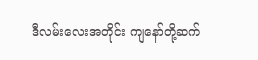ဒီလမ်းလေးအတိုင်း ကျနော်တို့ဆက်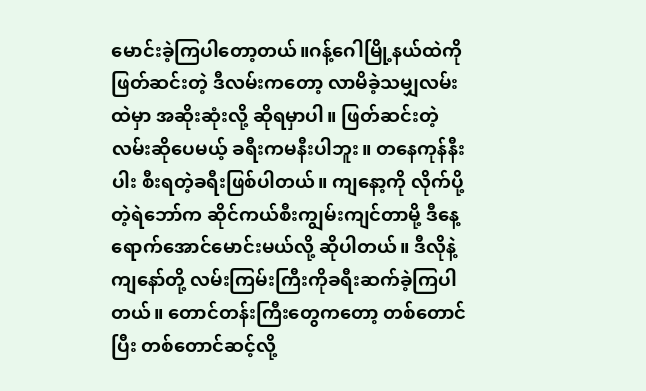မောင်းခဲ့ကြပါတော့တယ်။ဂန့်ဂေါမြို့နယ်ထဲကို ဖြတ်ဆင်းတဲ့ ဒီလမ်းကတော့ လာမိခဲ့သမျှလမ်းထဲမှာ အဆိုးဆုံးလို့ ဆိုရမှာပါ။ ဖြတ်ဆင်းတဲ့လမ်းဆိုပေမယ့် ခရီးကမနီးပါဘူး။ တနေကုန်နီးပါး စီးရတဲ့ခရီးဖြစ်ပါတယ်။ ကျနော့ကို လိုက်ပို့တဲ့ရဲဘော်က ဆိုင်ကယ်စီးကျွမ်းကျင်တာမို့ ဒီနေ့ရောက်အောင်မောင်းမယ်လို့ ဆိုပါတယ်။ ဒီလိုနဲ့ ကျနော်တို့ လမ်းကြမ်းကြီးကိုခရီးဆက်ခဲ့ကြပါတယ်။ တောင်တန်းကြီးတွေကတော့ တစ်တောင်ပြီး တစ်တောင်ဆင့်လို့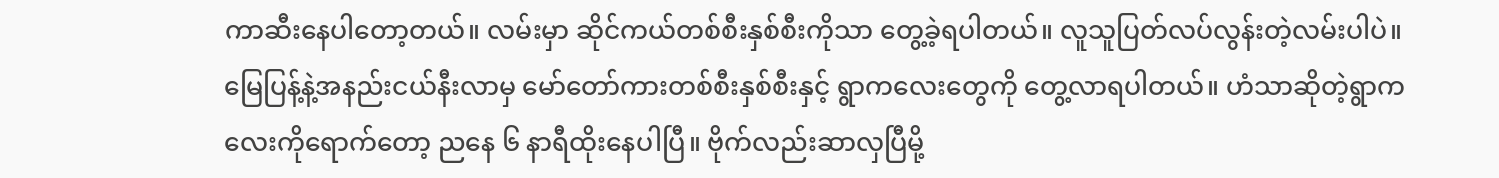ကာဆီးနေပါတော့တယ်။ လမ်းမှာ ဆိုင်ကယ်တစ်စီးနှစ်စီးကိုသာ တွေ့ခဲ့ရပါတယ်။ လူသူပြတ်လပ်လွန်းတဲ့လမ်းပါပဲ။မြေပြန့်နဲ့အနည်းငယ်နီးလာမှ မော်တော်ကားတစ်စီးနှစ်စီးနှင့် ရွာကလေးတွေကို တွေ့လာရပါတယ်။ ဟံသာဆိုတဲ့ရွာကလေးကိုရောက်တော့ ညနေ ၆ နာရီထိုးနေပါပြီ။ ဗိုက်လည်းဆာလှပြီမို့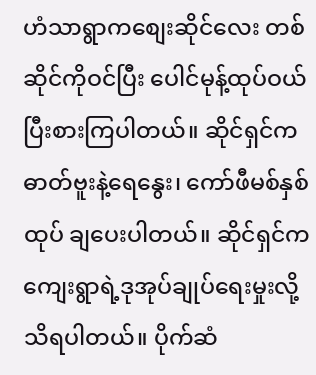ဟံသာရွာကစျေးဆိုင်လေး တစ်ဆိုင်ကိုဝင်ပြီး ပေါင်မုန့်ထုပ်ဝယ်ပြီးစားကြပါတယ်။ ဆိုင်ရှင်က ဓာတ်ဗူးနဲ့ရေနွေး၊ ကော်ဖီမစ်နှစ်ထုပ် ချပေးပါတယ်။ ဆိုင်ရှင်က ကျေးရွာရဲ့ဒုအုပ်ချုပ်ရေးမှုးလို့ သိရပါတယ်။ ပိုက်ဆံ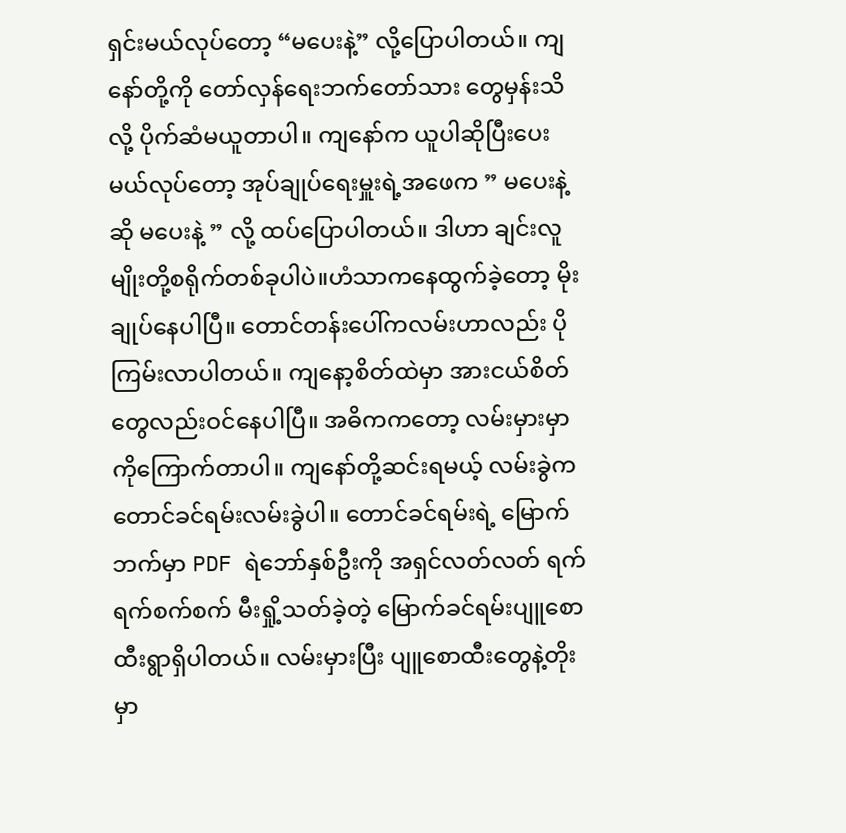ရှင်းမယ်လုပ်တော့ “မပေးနဲ့” လို့ပြောပါတယ်။ ကျနော်တို့ကို တော်လှန်ရေးဘက်တော်သား တွေမှန်းသိလို့ ပိုက်ဆံမယူတာပါ။ ကျနော်က ယူပါဆိုပြီးပေးမယ်လုပ်တော့ အုပ်ချုပ်ရေးမှူးရဲ့အဖေက ” မပေးနဲ့ဆို မပေးနဲ့ ” လို့ ထပ်ပြောပါတယ်။ ဒါဟာ ချင်းလူမျိုးတို့စရိုက်တစ်ခုပါပဲ။ဟံသာကနေထွက်ခဲ့တော့ မိုးချုပ်နေပါပြီ။ တောင်တန်းပေါ်ကလမ်းဟာလည်း ပိုကြမ်းလာပါတယ်။ ကျနော့စိတ်ထဲမှာ အားငယ်စိတ်တွေလည်းဝင်နေပါပြီ။ အဓိကကတော့ လမ်းမှားမှာကိုကြောက်တာပါ။ ကျနော်တို့ဆင်းရမယ့် လမ်းခွဲက တောင်ခင်ရမ်းလမ်းခွဲပါ။ တောင်ခင်ရမ်းရဲ့ မြောက်ဘက်မှာ PDF ရဲဘော်နှစ်ဦးကို အရှင်လတ်လတ် ရက်ရက်စက်စက် မီးရှို့သတ်ခဲ့တဲ့ မြောက်ခင်ရမ်းပျူစောထီးရွာရှိပါတယ်။ လမ်းမှားပြီး ပျူစောထီးတွေနဲ့တိုးမှာ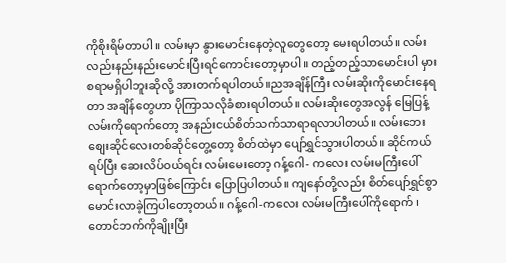ကိုစိုးရိမ်တာပါ။ လမ်းမှာ နွားမောင်းနေတဲ့လူတွေတော့ မေးရပါတယ်။ လမ်းလည်းနည်းနည်းမောင်းပြီးရင်ကောင်းတော့မှာပါ။ တည့်တည့်သာမောင်းပါ မှားစရာမရှိပါဘူးဆိုလို့ အားတက်ရပါတယ်။ညအချိန်ကြီး လမ်းဆိုးကိုမောင်းနေရတာ အချိန်တွေဟာ ပိုကြာသလိုခံစားရပါတယ်။ လမ်းဆိုးတွေအလွန် မြေပြန့်လမ်းကိုရောက်တော့ အနည်းငယ်စိတ်သက်သာရာရလာပါတယ်။ လမ်းဘေးစျေးဆိုင်လေးတစ်ဆိုင်တွေ့တော့ စိတ်ထဲမှာ ပျော်ရွှင်သွားပါတယ်။ ဆိုင်ကယ်ရပ်ပြီး ဆေးလိပ်ဝယ်ရင်း လမ်းမေးတော့ ဂန့်ဂေါ- ကလေး လမ်းမကြီးပေါ်ရောက်တော့မှာဖြစ်ကြောင်း ပြောပြပါတယ်။ ကျနော်တို့လည်း စိတ်ပျော်ရွှင်စွာ မောင်းလာခဲ့ကြပါတော့တယ်။ ဂန့်ဂေါ-ကလေး လမ်းမကြီးပေါ်ကိုရောက် ၊ တောင်ဘက်ကိုချိုးပြီး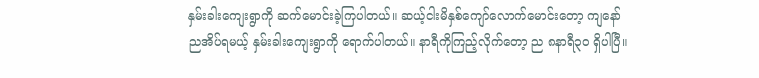နှမ်းခါးကျေးရွာကို ဆက်မောင်းခဲ့ကြပါတယ်။ ဆယ့်ငါးမိနှစ်ကျော်လောက်မောင်းတော့ ကျနော်ညအိပ်ရမယ့် နှမ်းခါးကျေးရွာကို ရောက်ပါတယ်။ နာရီကိုကြည့်လိုက်တော့ ည ၈နာရီ၃၀ ရှိပါပြီ။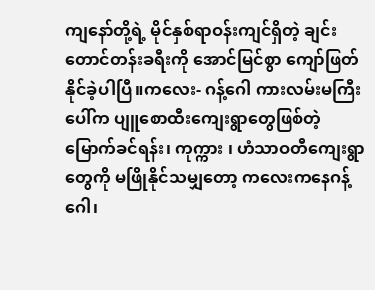ကျနော်တို့ရဲ့ မိုင်နှစ်ရာဝန်းကျင်ရှိတဲ့ ချင်းတောင်တန်းခရီးကို အောင်မြင်စွာ ကျော်ဖြတ်နိုင်ခဲ့ပါပြီ။ကလေး- ဂန့်ဂေါ ကားလမ်းမကြီးပေါ်က ပျူစောထီးကျေးရွာတွေဖြစ်တဲ့ မြောက်ခင်ရန်း၊ ကုက္ကား ၊ ဟံသာဝတီကျေးရွာ တွေကို မဖြိုနိုင်သမျှတော့ ကလေးကနေဂန့်ဂေါ၊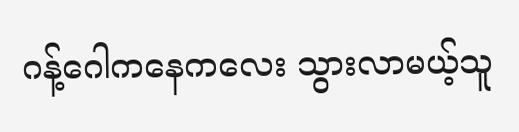ဂန့်ဂေါကနေကလေး သွားလာမယ့်သူ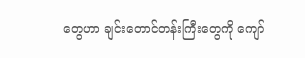တွေဟာ ချင်းတောင်တန်းကြီးတွေကို ကျော်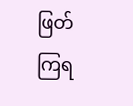ဖြတ်ကြရ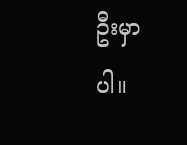ဦးမှာပါ။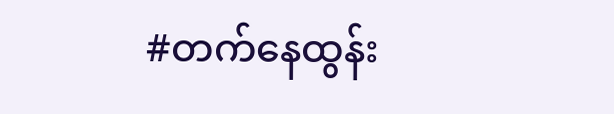#တက်နေထွန်း